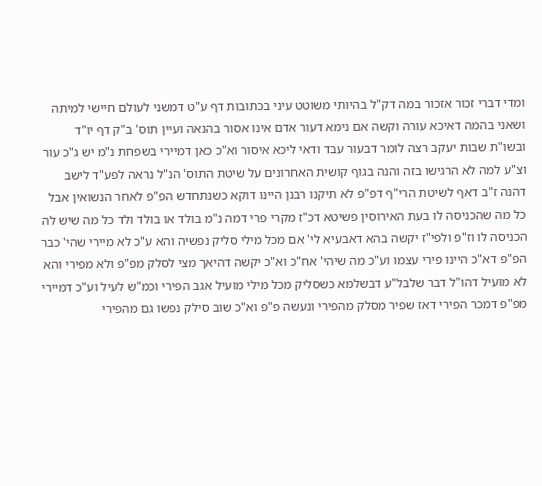ומדי דברי זכור אזכור במה דק"ל בהיותי משוטט עיני בכתובות דף ע"ט דמשני לעולם חיישי למיתה ושאני בהמה דאיכא עורה וקשה אם נימא דעור אדם אינו אסור בהנאה ועיין תוס' ב"ק דף יו"ד ובשו"ת שבות יעקב רצה לומר דבעור עבד ודאי ליכא איסור וא"כ כאן דמיירי בשפחת נ"מ יש ג"כ עור וצ"ע למה לא הרגישו בזה והנה בגוף קושית האחרונים על שיטת התוס' הנ"ל נראה לפע"ד לישב דהנה ז"ב דאף לשיטת הרי"ף דפ"פ לא תיקנו רבנן היינו דוקא כשנתחדש הפ"פ לאחר הנשואין אבל כל מה שהכניסה לו בעת האירוסין פשיטא דכ"ז מקרי פרי דמה נ"מ בולד או בולד ולד כל מה שיש לה הכניסה לו וז"פ ולפי"ז יקשה בהא דאבעיא לי' אם מכל מילי סליק נפשיה והא ע"כ לא מיירי שהי' כבר הפ"פ דא"כ היינו פירי עצמו וע"כ מה שיהי' אח"כ וא"כ יקשה דהיאך מצי לסלק מפ"פ ולא מפירי והא לא מועיל דהו"ל דבר שלבל"ע דבשלמא כשסליק מכל מילי מועיל אגב הפירי וכמ"ש לעיל וע"כ דמיירי מפ"פ דמכר הפירי דאז שפיר מסלק מהפירי ונעשה פ"פ וא"כ שוב סילק נפשו גם מהפירי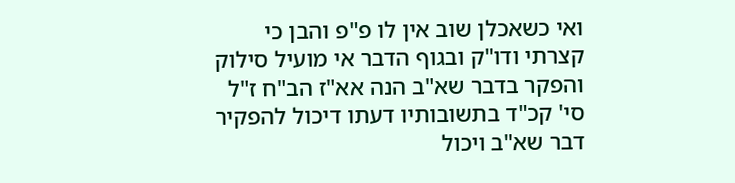ואי כשאכלן שוב אין לו פ"פ והבן כי קצרתי ודו"ק ובגוף הדבר אי מועיל סילוק והפקר בדבר שא"ב הנה אא"ז הב"ח ז"ל סי' קכ"ד בתשובותיו דעתו דיכול להפקיר דבר שא"ב ויכול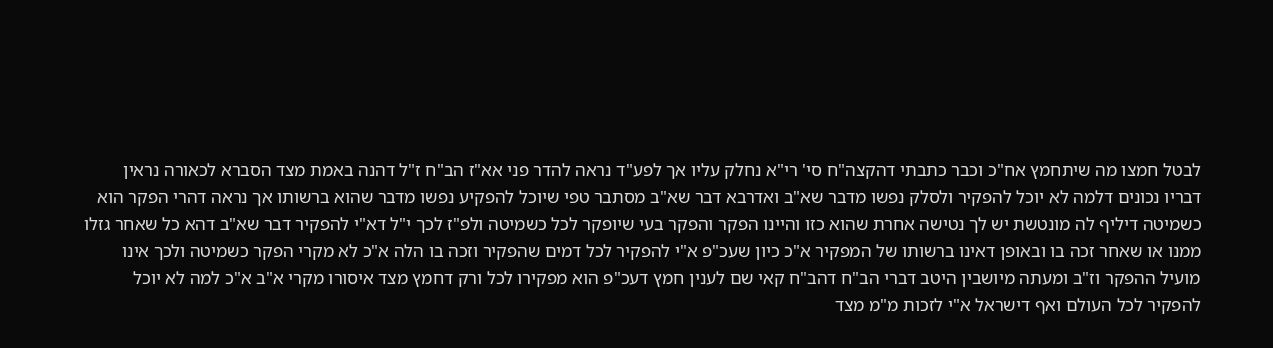לבטל חמצו מה שיתחמץ אח"כ וכבר כתבתי דהקצה"ח סי' רי"א נחלק עליו אך לפע"ד נראה להדר פני אא"ז הב"ח ז"ל דהנה באמת מצד הסברא לכאורה נראין דבריו נכונים דלמה לא יוכל להפקיר ולסלק נפשו מדבר שא"ב ואדרבא דבר שא"ב מסתבר טפי שיוכל להפקיע נפשו מדבר שהוא ברשותו אך נראה דהרי הפקר הוא כשמיטה דיליף לה מונטשת יש לך נטישה אחרת שהוא כזו והיינו הפקר והפקר בעי שיופקר לכל כשמיטה ולפ"ז לכך י"ל דא"י להפקיר דבר שא"ב דהא כל שאחר גזלו ממנו או שאחר זכה בו ובאופן דאינו ברשותו של המפקיר א"כ כיון שעכ"פ א"י להפקיר לכל דמים שהפקיר וזכה בו הלה א"כ לא מקרי הפקר כשמיטה ולכך אינו מועיל ההפקר וז"ב ומעתה מיושבין היטב דברי הב"ח דהב"ח קאי שם לענין חמץ דעכ"פ הוא מפקירו לכל ורק דחמץ מצד איסורו מקרי א"ב א"כ למה לא יוכל להפקיר לכל העולם ואף דישראל א"י לזכות מ"מ מצד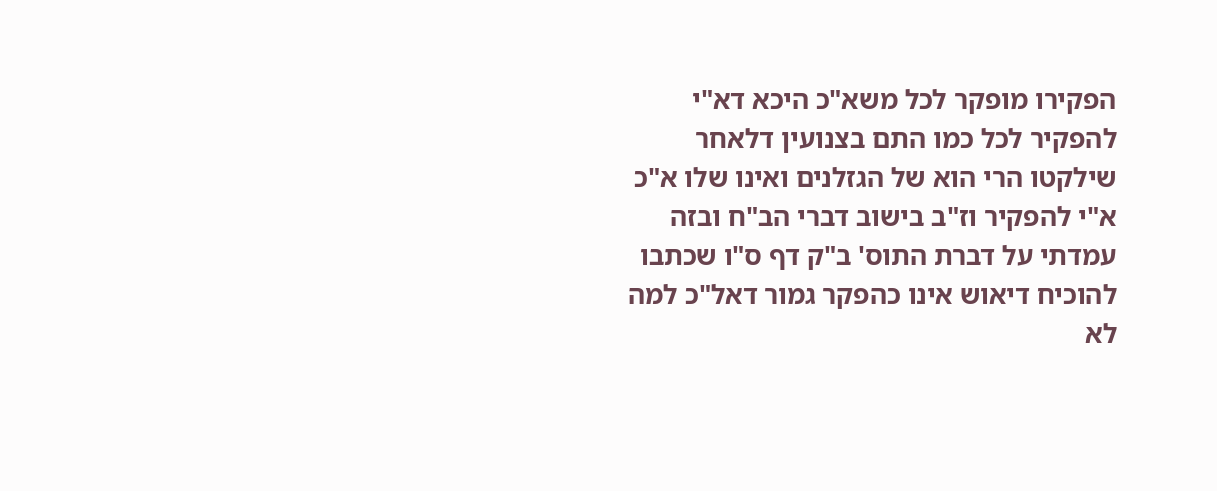הפקירו מופקר לכל משא"כ היכא דא"י להפקיר לכל כמו התם בצנועין דלאחר שילקטו הרי הוא של הגזלנים ואינו שלו א"כ א"י להפקיר וז"ב בישוב דברי הב"ח ובזה עמדתי על דברת התוס' ב"ק דף ס"ו שכתבו להוכיח דיאוש אינו כהפקר גמור דאל"כ למה לא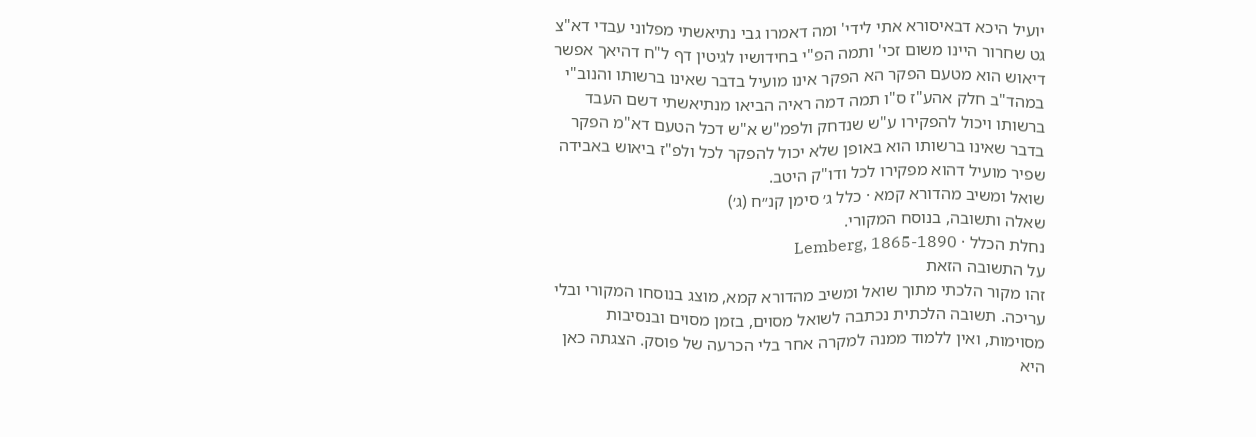יועיל היכא דבאיסורא אתי לידי' ומה דאמרו גבי נתיאשתי מפלוני עבדי דא"צ גט שחרור היינו משום זכי' ותמה הפ"י בחידושיו לגיטין דף ל"ח דהיאך אפשר דיאוש הוא מטעם הפקר הא הפקר אינו מועיל בדבר שאינו ברשותו והנוב"י במהד"ב חלק אהע"ז ס"ו תמה דמה ראיה הביאו מנתיאשתי דשם העבד ברשותו ויכול להפקירו ע"ש שנדחק ולפמ"ש א"ש דכל הטעם דא"מ הפקר בדבר שאינו ברשותו הוא באופן שלא יכול להפקר לכל ולפ"ז ביאוש באבידה שפיר מועיל דהוא מפקירו לכל ודו"ק היטב.
שואל ומשיב מהדורא קמא · כלל ג׳ סימן קנ״ח (ג׳)
שאלה ותשובה, בנוסח המקורי.
נחלת הכלל · Lemberg, 1865-1890
על התשובה הזאת
זהו מקור הלכתי מתוך שואל ומשיב מהדורא קמא, מוצג בנוסחו המקורי ובלי עריכה. תשובה הלכתית נכתבה לשואל מסוים, בזמן מסוים ובנסיבות מסוימות, ואין ללמוד ממנה למקרה אחר בלי הכרעה של פוסק. הצגתה כאן היא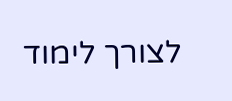לצורך לימוד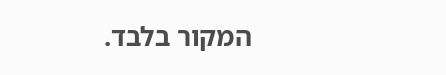המקור בלבד.